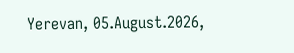Yerevan, 05.August.2026,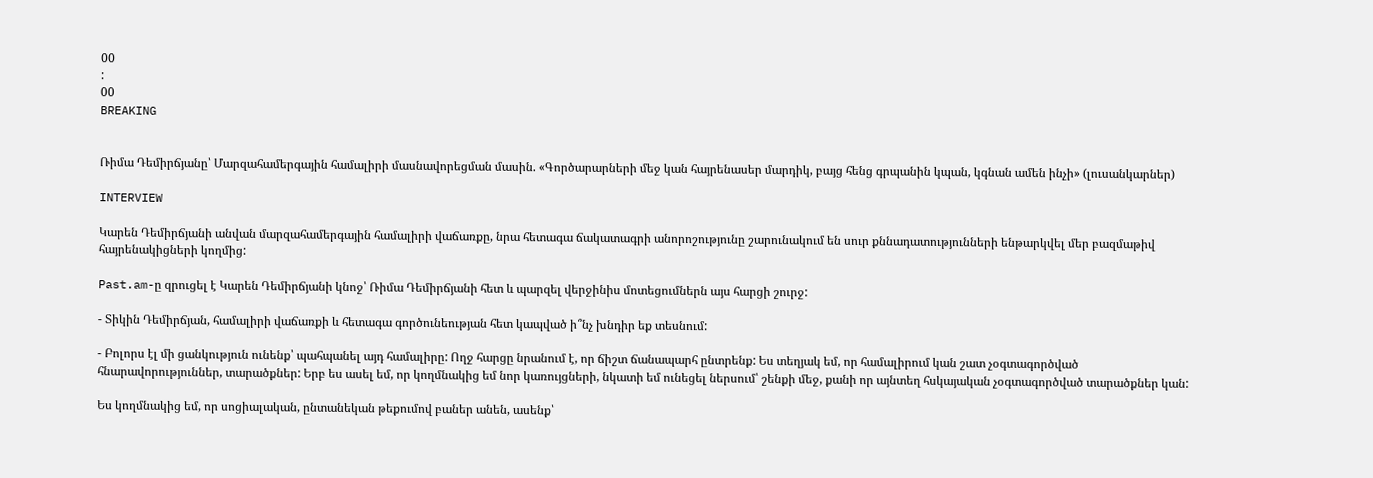00
:
00
BREAKING


Ռիմա Դեմիրճյանը՝ Մարզահամերգային համալիրի մասնավորեցման մասին. «Գործարարների մեջ կան հայրենասեր մարդիկ, բայց հենց գրպանին կպան, կգնան ամեն ինչի» (լուսանկարներ)

INTERVIEW

Կարեն Դեմիրճյանի անվան մարզահամերգային համալիրի վաճառքը, նրա հետագա ճակատագրի անորոշությունը շարունակում են սուր քննադատությունների ենթարկվել մեր բազմաթիվ հայրենակիցների կողմից:

Past.am-ը զրուցել է Կարեն Դեմիրճյանի կնոջ՝ Ռիմա Դեմիրճյանի հետ և պարզել վերջինիս մոտեցումներն այս հարցի շուրջ:

- Տիկին Դեմիրճյան, համալիրի վաճառքի և հետագա գործունեության հետ կապված ի՞նչ խնդիր եք տեսնում:

- Բոլորս էլ մի ցանկություն ունենք՝ պահպանել այդ համալիրը: Ողջ հարցը նրանում է, որ ճիշտ ճանապարհ ընտրենք: Ես տեղյակ եմ, որ համալիրում կան շատ չօգտագործված հնարավորություններ, տարածքներ: Երբ ես ասել եմ, որ կողմնակից եմ նոր կառույցների, նկատի եմ ունեցել ներսում՝ շենքի մեջ, քանի որ այնտեղ հսկայական չօգտագործված տարածքներ կան:

Ես կողմնակից եմ, որ սոցիալական, ընտանեկան թեքումով բաներ անեն, ասենք՝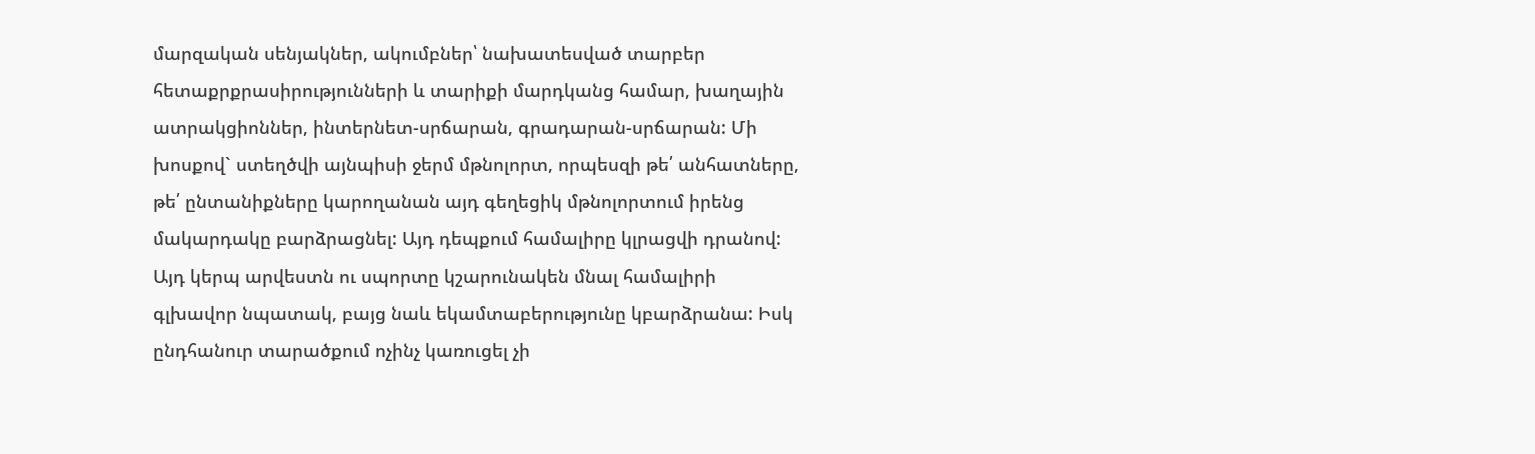մարզական սենյակներ, ակումբներ՝ նախատեսված տարբեր հետաքրքրասիրությունների և տարիքի մարդկանց համար, խաղային ատրակցիոններ, ինտերնետ-սրճարան, գրադարան-սրճարան: Մի խոսքով` ստեղծվի այնպիսի ջերմ մթնոլորտ, որպեսզի թե՛ անհատները, թե՛ ընտանիքները կարողանան այդ գեղեցիկ մթնոլորտում իրենց մակարդակը բարձրացնել: Այդ դեպքում համալիրը կլրացվի դրանով: Այդ կերպ արվեստն ու սպորտը կշարունակեն մնալ համալիրի գլխավոր նպատակ, բայց նաև եկամտաբերությունը կբարձրանա: Իսկ ընդհանուր տարածքում ոչինչ կառուցել չի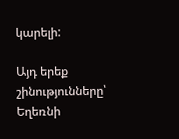կարելի:

Այդ երեք շինությունները՝ Եղեռնի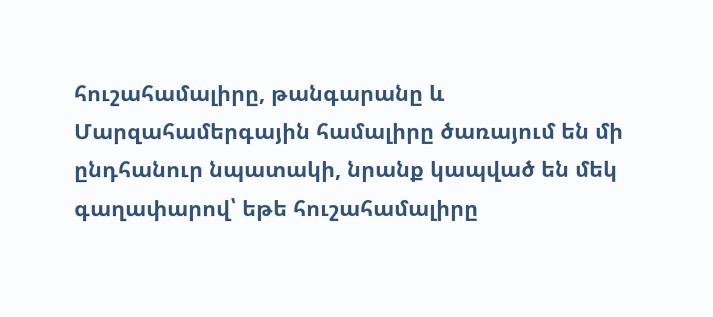հուշահամալիրը, թանգարանը և Մարզահամերգային համալիրը ծառայում են մի ընդհանուր նպատակի, նրանք կապված են մեկ գաղափարով՝ եթե հուշահամալիրը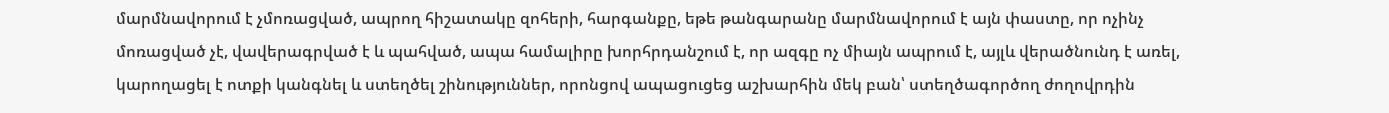մարմնավորում է չմոռացված, ապրող հիշատակը զոհերի, հարգանքը, եթե թանգարանը մարմնավորում է այն փաստը, որ ոչինչ մոռացված չէ, վավերագրված է և պահված, ապա համալիրը խորհրդանշում է, որ ազգը ոչ միայն ապրում է, այլև վերածնունդ է առել, կարողացել է ոտքի կանգնել և ստեղծել շինություններ, որոնցով ապացուցեց աշխարհին մեկ բան՝ ստեղծագործող ժողովրդին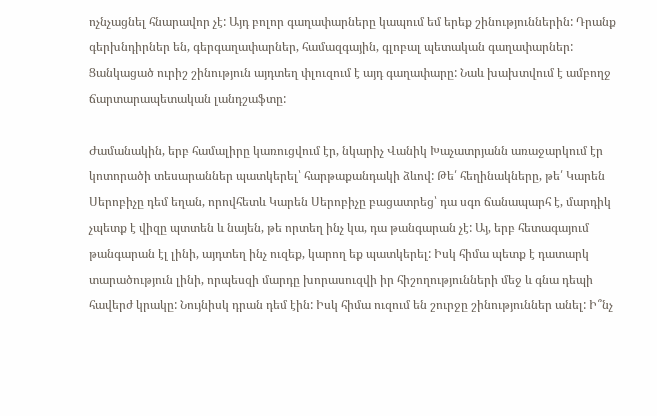ոչնչացնել հնարավոր չէ: Այդ բոլոր գաղափարները կապում եմ երեք շինություններին: Դրանք գերխնդիրներ են, գերգաղափարներ, համազգային, գլոբալ պետական գաղափարներ: Ցանկացած ուրիշ շինություն այդտեղ փլուզում է այդ գաղափարը: Նաև խախտվում է ամբողջ ճարտարապետական լանդշաֆտը:

Ժամանակին, երբ համալիրը կառուցվում էր, նկարիչ Վանիկ Խաչատրյանն առաջարկում էր կոտորածի տեսարաններ պատկերել՝ հարթաքանդակի ձևով: Թե՛ հեղինակները, թե՛ Կարեն Սերոբիչը դեմ եղան, որովհետև Կարեն Սերոբիչը բացատրեց՝ դա սգո ճանապարհ է, մարդիկ չպետք է վիզը պտտեն և նայեն, թե որտեղ ինչ կա, դա թանգարան չէ: Այ, երբ հետագայում թանգարան էլ լինի, այդտեղ ինչ ուզեք, կարող եք պատկերել: Իսկ հիմա պետք է դատարկ տարածություն լինի, որպեսզի մարդը խորասուզվի իր հիշողությունների մեջ և գնա դեպի հավերժ կրակը: Նույնիսկ դրան դեմ էին: Իսկ հիմա ուզում են շուրջը շինություններ անել: Ի՞նչ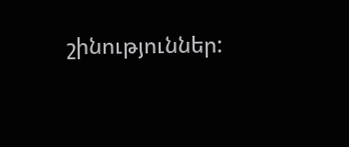շինություններ: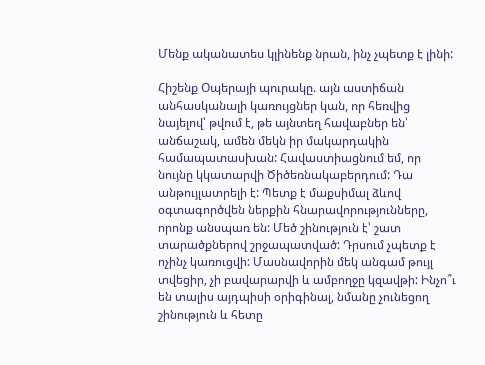Մենք ականատես կլինենք նրան, ինչ չպետք է լինի:

Հիշենք Օպերայի պուրակը. այն աստիճան անհասկանալի կառույցներ կան, որ հեռվից նայելով՝ թվում է, թե այնտեղ հավաբներ են՝ անճաշակ, ամեն մեկն իր մակարդակին համապատասխան: Հավաստիացնում եմ, որ նույնը կկատարվի Ծիծեռնակաբերդում: Դա անթույլատրելի է: Պետք է մաքսիմալ ձևով օգտագործվեն ներքին հնարավորությունները, որոնք անսպառ են: Մեծ շինություն է՝ շատ տարածքներով շրջապատված: Դրսում չպետք է ոչինչ կառուցվի: Մասնավորին մեկ անգամ թույլ տվեցիր, չի բավարարվի և ամբողջը կզավթի: Ինչո՞ւ են տալիս այդպիսի օրիգինալ, նմանը չունեցող շինություն և հետը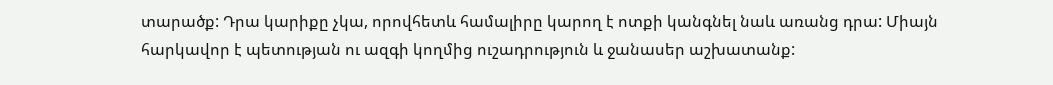տարածք: Դրա կարիքը չկա, որովհետև համալիրը կարող է ոտքի կանգնել նաև առանց դրա: Միայն հարկավոր է պետության ու ազգի կողմից ուշադրություն և ջանասեր աշխատանք: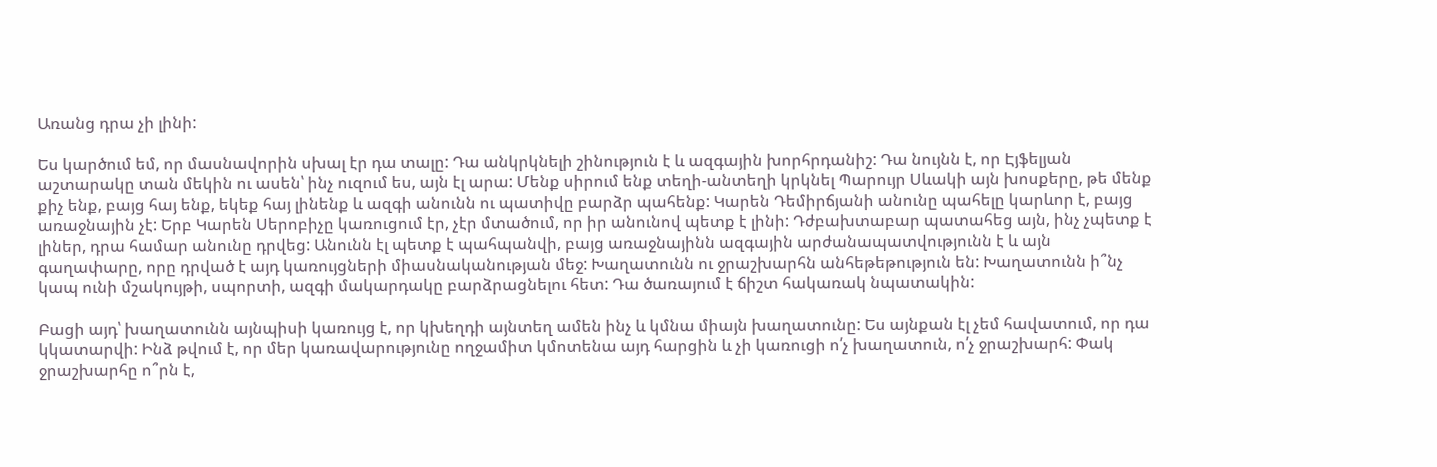Առանց դրա չի լինի:

Ես կարծում եմ, որ մասնավորին սխալ էր դա տալը: Դա անկրկնելի շինություն է և ազգային խորհրդանիշ: Դա նույնն է, որ Էյֆելյան աշտարակը տան մեկին ու ասեն՝ ինչ ուզում ես, այն էլ արա: Մենք սիրում ենք տեղի-անտեղի կրկնել Պարույր Սևակի այն խոսքերը, թե մենք քիչ ենք, բայց հայ ենք, եկեք հայ լինենք և ազգի անունն ու պատիվը բարձր պահենք: Կարեն Դեմիրճյանի անունը պահելը կարևոր է, բայց առաջնային չէ: Երբ Կարեն Սերոբիչը կառուցում էր, չէր մտածում, որ իր անունով պետք է լինի: Դժբախտաբար պատահեց այն, ինչ չպետք է լիներ, դրա համար անունը դրվեց: Անունն էլ պետք է պահպանվի, բայց առաջնայինն ազգային արժանապատվությունն է և այն գաղափարը, որը դրված է այդ կառույցների միասնականության մեջ: Խաղատունն ու ջրաշխարհն անհեթեթություն են: Խաղատունն ի՞նչ կապ ունի մշակույթի, սպորտի, ազգի մակարդակը բարձրացնելու հետ: Դա ծառայում է ճիշտ հակառակ նպատակին:

Բացի այդ՝ խաղատունն այնպիսի կառույց է, որ կխեղդի այնտեղ ամեն ինչ և կմնա միայն խաղատունը: Ես այնքան էլ չեմ հավատում, որ դա կկատարվի: Ինձ թվում է, որ մեր կառավարությունը ողջամիտ կմոտենա այդ հարցին և չի կառուցի ո՛չ խաղատուն, ո՛չ ջրաշխարհ: Փակ ջրաշխարհը ո՞րն է,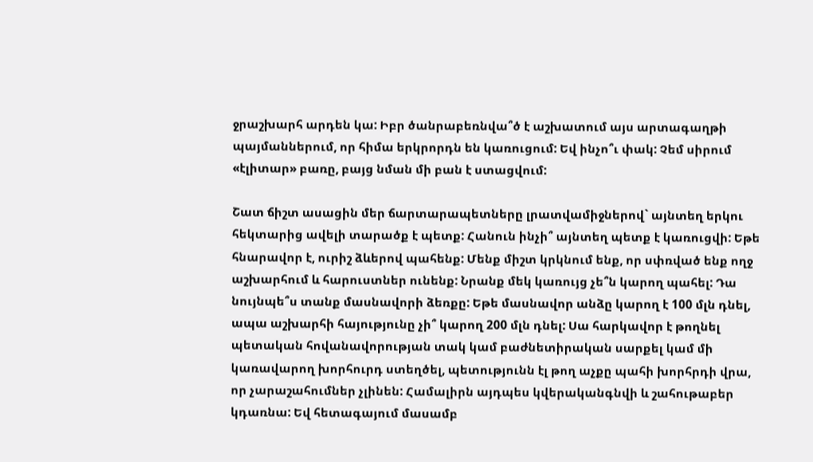ջրաշխարհ արդեն կա: Իբր ծանրաբեռնվա՞ծ է աշխատում այս արտագաղթի պայմաններում, որ հիմա երկրորդն են կառուցում: Եվ ինչո՞ւ փակ: Չեմ սիրում «էլիտար» բառը, բայց նման մի բան է ստացվում:

Շատ ճիշտ ասացին մեր ճարտարապետները լրատվամիջներով` այնտեղ երկու հեկտարից ավելի տարածք է պետք: Հանուն ինչի՞ այնտեղ պետք է կառուցվի: Եթե հնարավոր է, ուրիշ ձևերով պահենք: Մենք միշտ կրկնում ենք, որ սփռված ենք ողջ աշխարհում և հարուստներ ունենք: Նրանք մեկ կառույց չե՞ն կարող պահել: Դա նույնպե՞ս տանք մասնավորի ձեռքը: Եթե մասնավոր անձը կարող է 100 մլն դնել, ապա աշխարհի հայությունը չի՞ կարող 200 մլն դնել: Սա հարկավոր է թողնել պետական հովանավորության տակ կամ բաժնետիրական սարքել կամ մի կառավարող խորհուրդ ստեղծել, պետությունն էլ թող աչքը պահի խորհրդի վրա, որ չարաշահումներ չլինեն: Համալիրն այդպես կվերականգնվի և շահութաբեր կդառնա: Եվ հետագայում մասամբ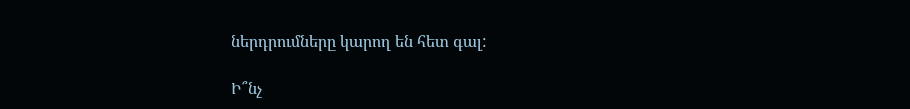ներդրումները կարող են հետ գալ:

Ի՞նչ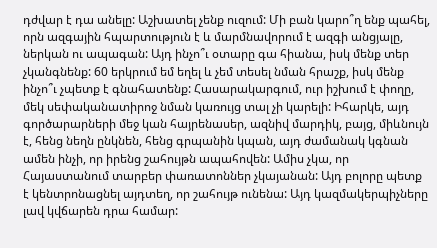դժվար է դա անելը: Աշխատել չենք ուզում: Մի բան կարո՞ղ ենք պահել, որն ազգային հպարտություն է և մարմնավորում է ազգի անցյալը, ներկան ու ապագան: Այդ ինչո՞ւ օտարը գա հիանա, իսկ մենք տեր չկանգնենք: 60 երկրում եմ եղել և չեմ տեսել նման հրաշք, իսկ մենք ինչո՞ւ չպետք է գնահատենք: Հասարակարգում, ուր իշխում է փողը, մեկ սեփականատիրոջ նման կառույց տալ չի կարելի: Իհարկե, այդ գործարարների մեջ կան հայրենասեր, ազնիվ մարդիկ, բայց, միևնույն է, հենց նեղն ընկնեն, հենց գրպանին կպան, այդ ժամանակ կգնան ամեն ինչի, որ իրենց շահույթն ապահովեն: Ամիս չկա, որ Հայաստանում տարբեր փառատոններ չկայանան: Այդ բոլորը պետք է կենտրոնացնել այդտեղ, որ շահույթ ունենա: Այդ կազմակերպիչները լավ կվճարեն դրա համար: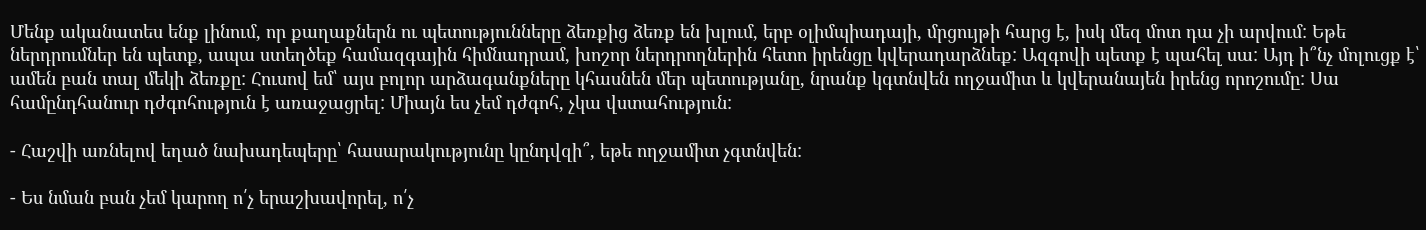Մենք ականատես ենք լինում, որ քաղաքներն ու պետությունները ձեռքից ձեռք են խլում, երբ օլիմպիադայի, մրցույթի հարց է, իսկ մեզ մոտ դա չի արվում: Եթե ներդրումներ են պետք, ապա ստեղծեք համազգային հիմնադրամ, խոշոր ներդրողներին հետո իրենցը կվերադարձնեք: Ազգովի պետք է պահել սա: Այդ ի՞նչ մոլուցք է՝ ամեն բան տալ մեկի ձեռքը: Հուսով եմ՝ այս բոլոր արձագանքները կհասնեն մեր պետությանը, նրանք կգտնվեն ողջամիտ և կվերանայեն իրենց որոշումը: Սա համընդհանուր դժգոհություն է առաջացրել: Միայն ես չեմ դժգոհ, չկա վստահություն:

- Հաշվի առնելով եղած նախադեպերը՝ հասարակությունը կընդվզի՞, եթե ողջամիտ չգտնվեն:

- Ես նման բան չեմ կարող ո՛չ երաշխավորել, ո՛չ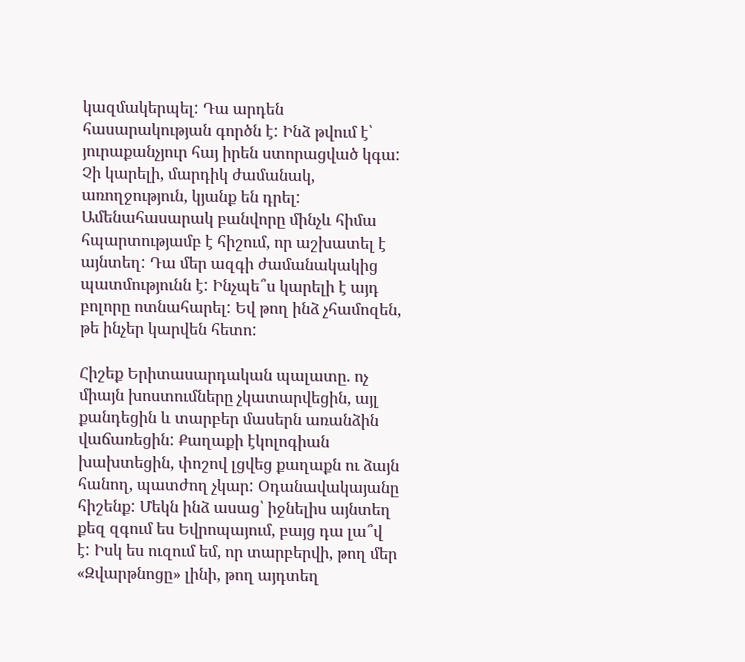կազմակերպել: Դա արդեն հասարակության գործն է: Ինձ թվում է՝ յուրաքանչյուր հայ իրեն ստորացված կգա: Չի կարելի, մարդիկ ժամանակ, առողջություն, կյանք են դրել: Ամենահասարակ բանվորը մինչև հիմա հպարտությամբ է հիշում, որ աշխատել է այնտեղ: Դա մեր ազգի ժամանակակից պատմությունն է: Ինչպե՞ս կարելի է այդ բոլորը ոտնահարել: Եվ թող ինձ չհամոզեն, թե ինչեր կարվեն հետո:

Հիշեք Երիտասարդական պալատը. ոչ միայն խոստումները չկատարվեցին, այլ քանդեցին և տարբեր մասերն առանձին վաճառեցին: Քաղաքի էկոլոգիան խախտեցին, փոշով լցվեց քաղաքն ու ձայն հանող, պատժող չկար: Օդանավակայանը հիշենք: Մեկն ինձ ասաց՝ իջնելիս այնտեղ քեզ զգում ես Եվրոպայում, բայց դա լա՞վ է: Իսկ ես ուզում եմ, որ տարբերվի, թող մեր «Զվարթնոցը» լինի, թող այդտեղ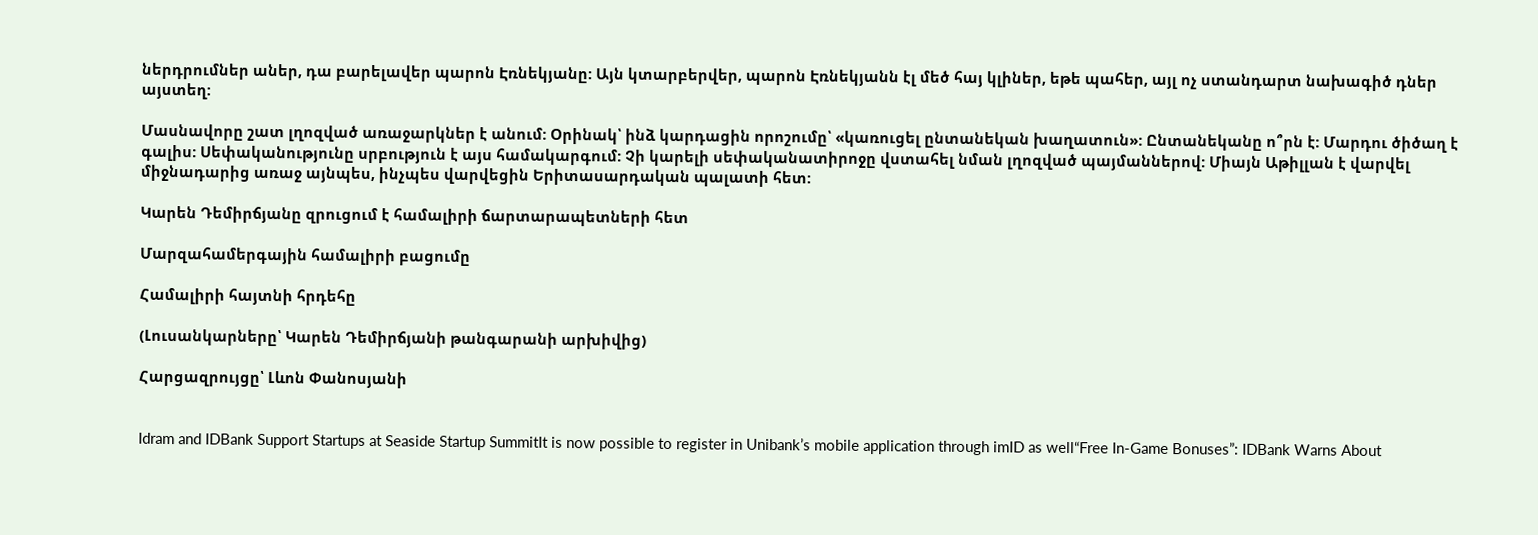ներդրումներ աներ, դա բարելավեր պարոն Էռնեկյանը: Այն կտարբերվեր, պարոն Էռնեկյանն էլ մեծ հայ կլիներ, եթե պահեր, այլ ոչ ստանդարտ նախագիծ դներ այստեղ:

Մասնավորը շատ լղոզված առաջարկներ է անում: Օրինակ՝ ինձ կարդացին որոշումը՝ «կառուցել ընտանեկան խաղատուն»: Ընտանեկանը ո՞րն է: Մարդու ծիծաղ է գալիս: Սեփականությունը սրբություն է այս համակարգում: Չի կարելի սեփականատիրոջը վստահել նման լղոզված պայմաններով: Միայն Աթիլլան է վարվել միջնադարից առաջ այնպես, ինչպես վարվեցին Երիտասարդական պալատի հետ:

Կարեն Դեմիրճյանը զրուցում է համալիրի ճարտարապետների հետ

Մարզահամերգային համալիրի բացումը

Համալիրի հայտնի հրդեհը

(Լուսանկարները՝ Կարեն Դեմիրճյանի թանգարանի արխիվից)

Հարցազրույցը՝ Լևոն Փանոսյանի


Idram and IDBank Support Startups at Seaside Startup SummitIt is now possible to register in Unibank’s mobile application through imID as well“Free In-Game Bonuses”: IDBank Warns About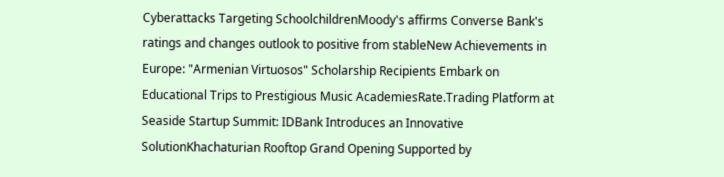Cyberattacks Targeting SchoolchildrenMoody's affirms Converse Bank's ratings and changes outlook to positive from stableNew Achievements in Europe: "Armenian Virtuosos" Scholarship Recipients Embark on Educational Trips to Prestigious Music AcademiesRate.Trading Platform at Seaside Startup Summit: IDBank Introduces an Innovative SolutionKhachaturian Rooftop Grand Opening Supported by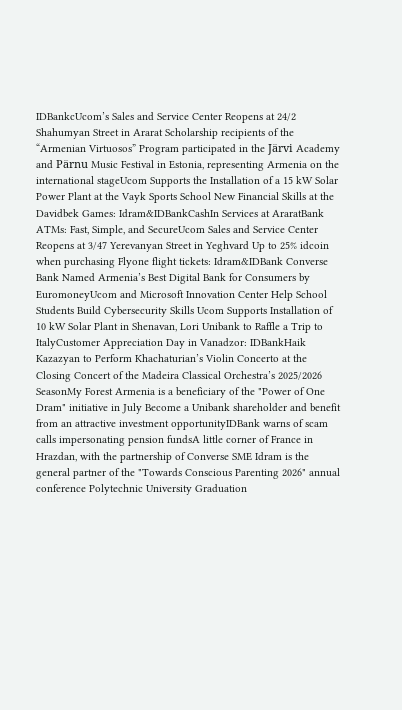IDBankcUcom’s Sales and Service Center Reopens at 24/2 Shahumyan Street in Ararat Scholarship recipients of the “Armenian Virtuosos” Program participated in the Järvi Academy and Pärnu Music Festival in Estonia, representing Armenia on the international stageUcom Supports the Installation of a 15 kW Solar Power Plant at the Vayk Sports School New Financial Skills at the Davidbek Games: Idram&IDBankCashIn Services at AraratBank ATMs: Fast, Simple, and SecureUcom Sales and Service Center Reopens at 3/47 Yerevanyan Street in Yeghvard Up to 25% idcoin when purchasing Flyone flight tickets: Idram&IDBank Converse Bank Named Armenia’s Best Digital Bank for Consumers by EuromoneyUcom and Microsoft Innovation Center Help School Students Build Cybersecurity Skills Ucom Supports Installation of 10 kW Solar Plant in Shenavan, Lori Unibank to Raffle a Trip to ItalyCustomer Appreciation Day in Vanadzor: IDBankHaik Kazazyan to Perform Khachaturian’s Violin Concerto at the Closing Concert of the Madeira Classical Orchestra’s 2025/2026 SeasonMy Forest Armenia is a beneficiary of the "Power of One Dram" initiative in July Become a Unibank shareholder and benefit from an attractive investment opportunityIDBank warns of scam calls impersonating pension fundsA little corner of France in Hrazdan, with the partnership of Converse SME Idram is the general partner of the "Towards Conscious Parenting 2026" annual conference Polytechnic University Graduation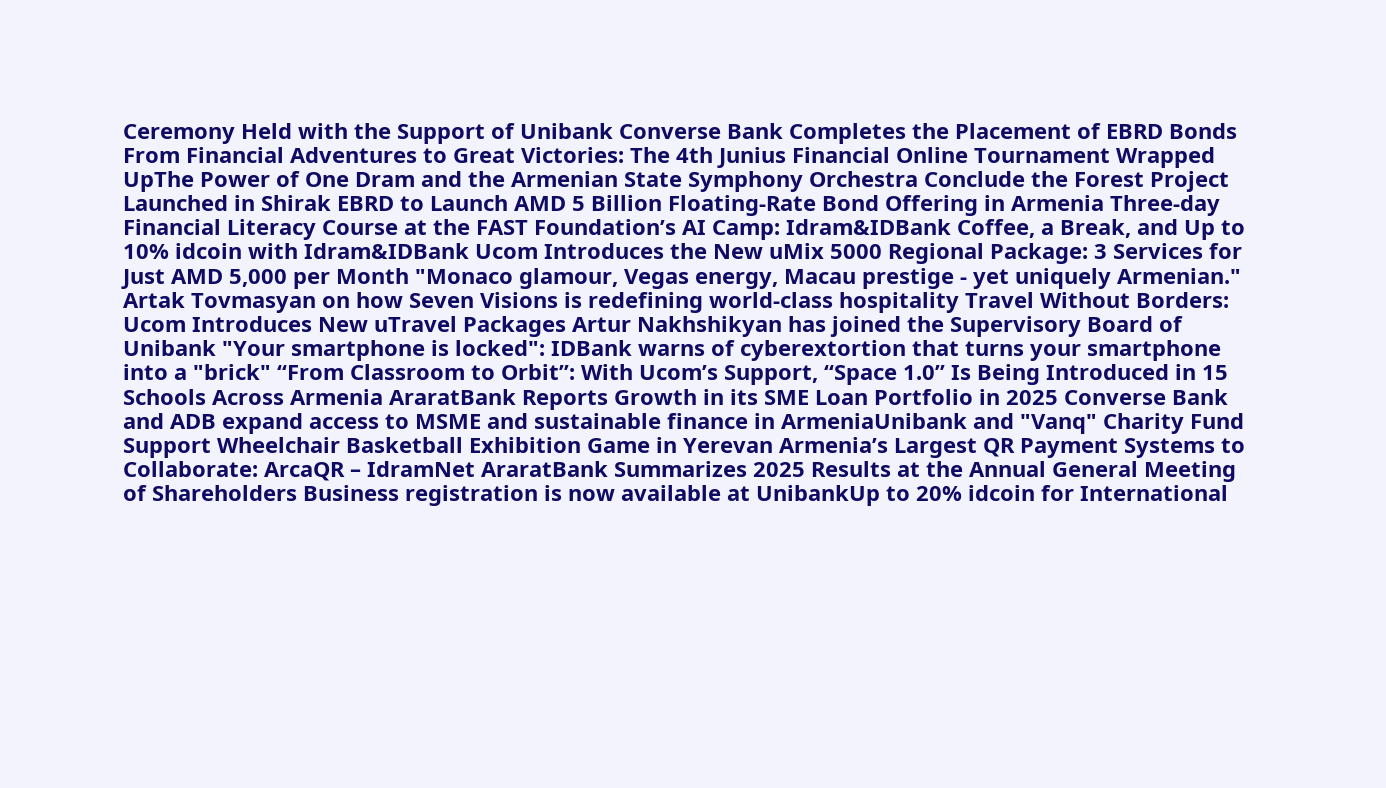Ceremony Held with the Support of Unibank Converse Bank Completes the Placement of EBRD Bonds From Financial Adventures to Great Victories: The 4th Junius Financial Online Tournament Wrapped UpThe Power of One Dram and the Armenian State Symphony Orchestra Conclude the Forest Project Launched in Shirak EBRD to Launch AMD 5 Billion Floating-Rate Bond Offering in Armenia Three-day Financial Literacy Course at the FAST Foundation’s AI Camp: Idram&IDBank Coffee, a Break, and Up to 10% idcoin with Idram&IDBank Ucom Introduces the New uMix 5000 Regional Package: 3 Services for Just AMD 5,000 per Month "Monaco glamour, Vegas energy, Macau prestige - yet uniquely Armenian." Artak Tovmasyan on how Seven Visions is redefining world-class hospitality Travel Without Borders: Ucom Introduces New uTravel Packages Artur Nakhshikyan has joined the Supervisory Board of Unibank "Your smartphone is locked": IDBank warns of cyberextortion that turns your smartphone into a "brick" “From Classroom to Orbit”: With Ucom’s Support, “Space 1.0” Is Being Introduced in 15 Schools Across Armenia AraratBank Reports Growth in its SME Loan Portfolio in 2025 Converse Bank and ADB expand access to MSME and sustainable finance in ArmeniaUnibank and "Vanq" Charity Fund Support Wheelchair Basketball Exhibition Game in Yerevan Armenia’s Largest QR Payment Systems to Collaborate: ArcaQR – IdramNet AraratBank Summarizes 2025 Results at the Annual General Meeting of Shareholders Business registration is now available at UnibankUp to 20% idcoin for International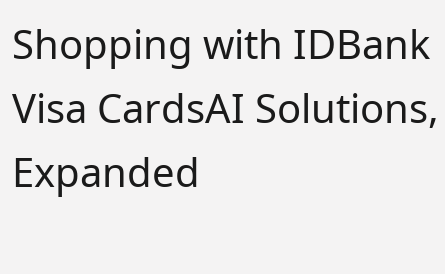Shopping with IDBank Visa CardsAI Solutions, Expanded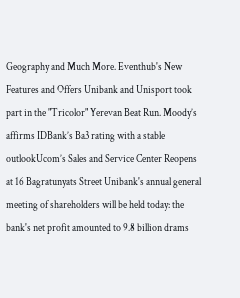Geography and Much More. Eventhub's New Features and Offers Unibank and Unisport took part in the "Tricolor" Yerevan Beat Run. Moody’s affirms IDBank’s Ba3 rating with a stable outlookUcom’s Sales and Service Center Reopens at 16 Bagratunyats Street Unibank's annual general meeting of shareholders will be held today: the bank's net profit amounted to 9.8 billion drams